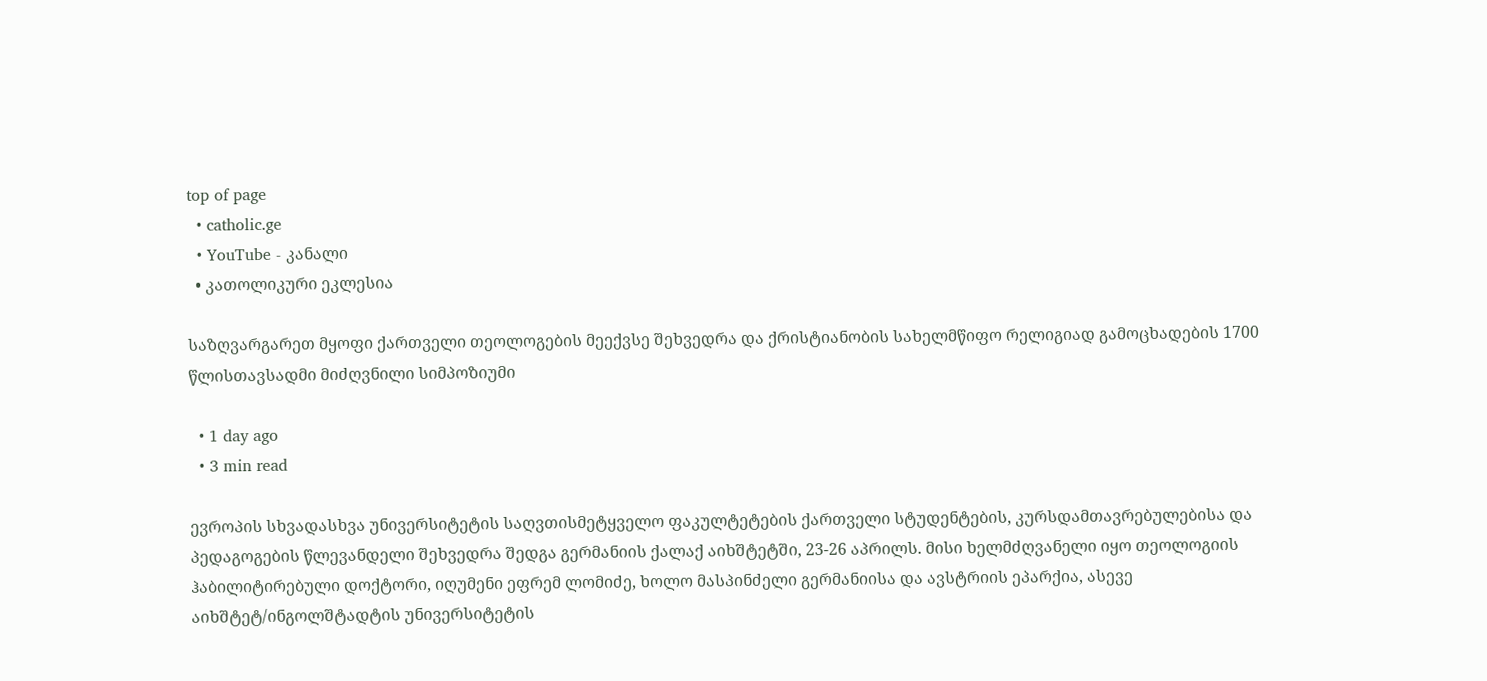top of page
  • catholic.ge
  • YouTube - კანალი
  • კათოლიკური ეკლესია

საზღვარგარეთ მყოფი ქართველი თეოლოგების მეექვსე შეხვედრა და ქრისტიანობის სახელმწიფო რელიგიად გამოცხადების 1700 წლისთავსადმი მიძღვნილი სიმპოზიუმი

  • 1 day ago
  • 3 min read

ევროპის სხვადასხვა უნივერსიტეტის საღვთისმეტყველო ფაკულტეტების ქართველი სტუდენტების, კურსდამთავრებულებისა და პედაგოგების წლევანდელი შეხვედრა შედგა გერმანიის ქალაქ აიხშტეტში, 23-26 აპრილს. მისი ხელმძღვანელი იყო თეოლოგიის ჰაბილიტირებული დოქტორი, იღუმენი ეფრემ ლომიძე, ხოლო მასპინძელი გერმანიისა და ავსტრიის ეპარქია, ასევე აიხშტეტ/ინგოლშტადტის უნივერსიტეტის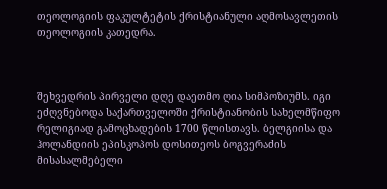თეოლოგიის ფაკულტეტის ქრისტიანული აღმოსავლეთის თეოლოგიის კათედრა.



შეხვედრის პირველი დღე დაეთმო ღია სიმპოზიუმს. იგი ეძღვნებოდა საქართველოში ქრისტიანობის სახელმწიფო რელიგიად გამოცხადების 1700 წლისთავს. ბელგიისა და ჰოლანდიის ეპისკოპოს დოსითეოს ბოგვერაძის მისასალმებელი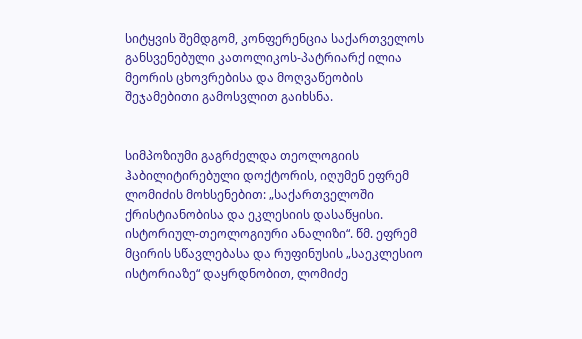სიტყვის შემდგომ, კონფერენცია საქართველოს განსვენებული კათოლიკოს-პატრიარქ ილია მეორის ცხოვრებისა და მოღვაწეობის შეჯამებითი გამოსვლით გაიხსნა.


სიმპოზიუმი გაგრძელდა თეოლოგიის ჰაბილიტირებული დოქტორის, იღუმენ ეფრემ ლომიძის მოხსენებით: „საქართველოში ქრისტიანობისა და ეკლესიის დასაწყისი. ისტორიულ-თეოლოგიური ანალიზი“. წმ. ეფრემ მცირის სწავლებასა და რუფინუსის „საეკლესიო ისტორიაზე“ დაყრდნობით, ლომიძე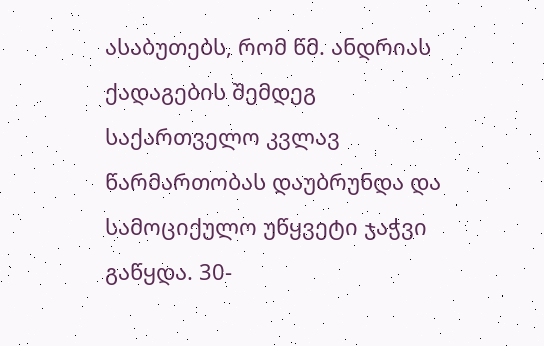ასაბუთებს, რომ წმ. ანდრიას ქადაგების შემდეგ საქართველო კვლავ წარმართობას დაუბრუნდა და სამოციქულო უწყვეტი ჯაჭვი გაწყდა. 30-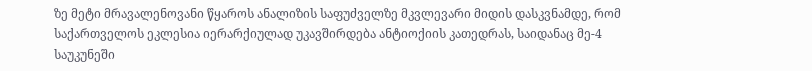ზე მეტი მრავალენოვანი წყაროს ანალიზის საფუძველზე მკვლევარი მიდის დასკვნამდე, რომ საქართველოს ეკლესია იერარქიულად უკავშირდება ანტიოქიის კათედრას, საიდანაც მე-4 საუკუნეში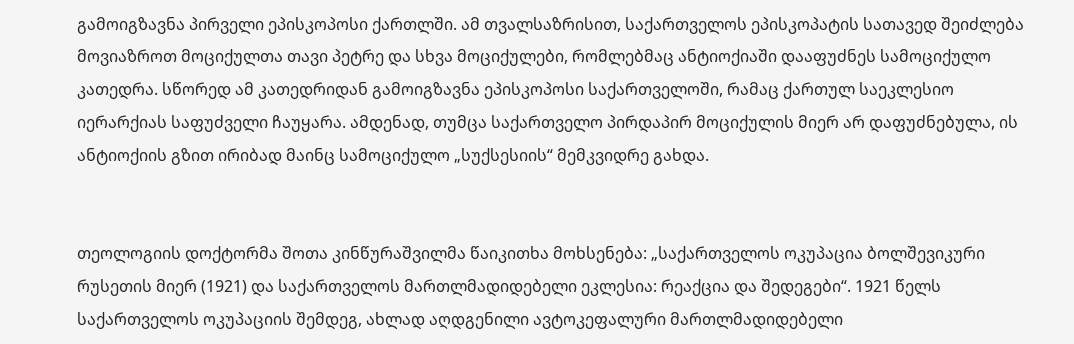გამოიგზავნა პირველი ეპისკოპოსი ქართლში. ამ თვალსაზრისით, საქართველოს ეპისკოპატის სათავედ შეიძლება მოვიაზროთ მოციქულთა თავი პეტრე და სხვა მოციქულები, რომლებმაც ანტიოქიაში დააფუძნეს სამოციქულო კათედრა. სწორედ ამ კათედრიდან გამოიგზავნა ეპისკოპოსი საქართველოში, რამაც ქართულ საეკლესიო იერარქიას საფუძველი ჩაუყარა. ამდენად, თუმცა საქართველო პირდაპირ მოციქულის მიერ არ დაფუძნებულა, ის ანტიოქიის გზით ირიბად მაინც სამოციქულო „სუქსესიის“ მემკვიდრე გახდა.


თეოლოგიის დოქტორმა შოთა კინწურაშვილმა წაიკითხა მოხსენება: „საქართველოს ოკუპაცია ბოლშევიკური რუსეთის მიერ (1921) და საქართველოს მართლმადიდებელი ეკლესია: რეაქცია და შედეგები“. 1921 წელს საქართველოს ოკუპაციის შემდეგ, ახლად აღდგენილი ავტოკეფალური მართლმადიდებელი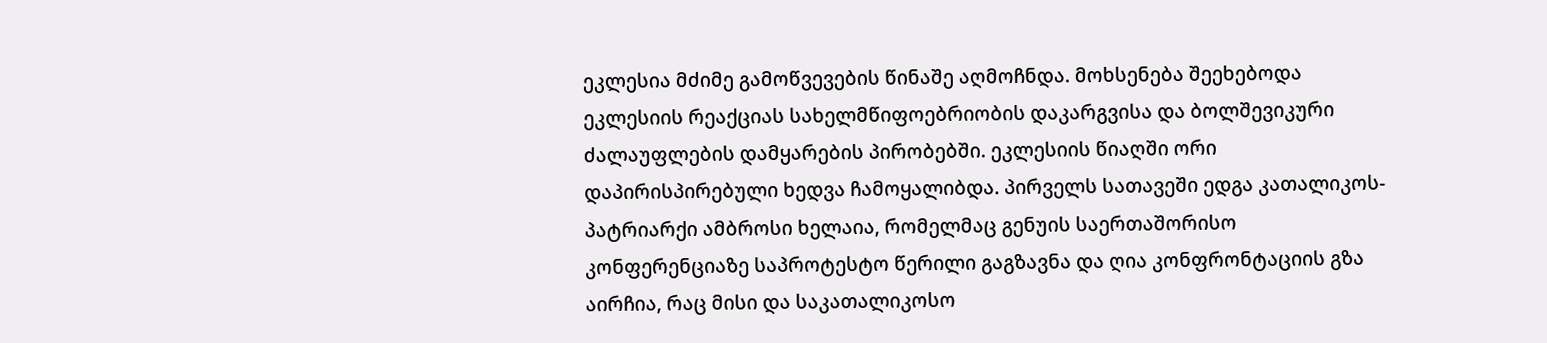ეკლესია მძიმე გამოწვევების წინაშე აღმოჩნდა. მოხსენება შეეხებოდა ეკლესიის რეაქციას სახელმწიფოებრიობის დაკარგვისა და ბოლშევიკური ძალაუფლების დამყარების პირობებში. ეკლესიის წიაღში ორი დაპირისპირებული ხედვა ჩამოყალიბდა. პირველს სათავეში ედგა კათალიკოს-პატრიარქი ამბროსი ხელაია, რომელმაც გენუის საერთაშორისო კონფერენციაზე საპროტესტო წერილი გაგზავნა და ღია კონფრონტაციის გზა აირჩია, რაც მისი და საკათალიკოსო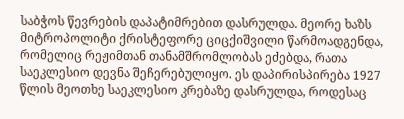საბჭოს წევრების დაპატიმრებით დასრულდა. მეორე ხაზს მიტროპოლიტი ქრისტეფორე ციცქიშვილი წარმოადგენდა, რომელიც რეჟიმთან თანამშრომლობას ეძებდა, რათა საეკლესიო დევნა შეჩერებულიყო. ეს დაპირისპირება 1927 წლის მეოთხე საეკლესიო კრებაზე დასრულდა, როდესაც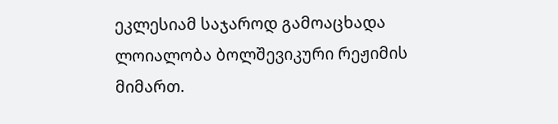ეკლესიამ საჯაროდ გამოაცხადა ლოიალობა ბოლშევიკური რეჟიმის მიმართ.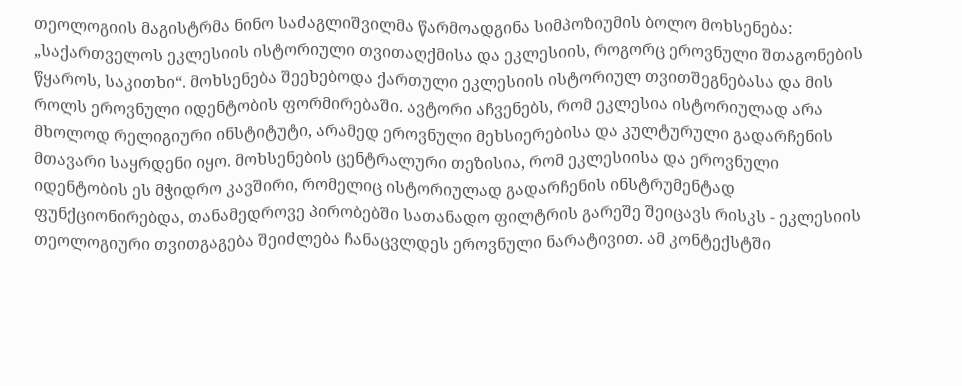თეოლოგიის მაგისტრმა ნინო საძაგლიშვილმა წარმოადგინა სიმპოზიუმის ბოლო მოხსენება: „საქართველოს ეკლესიის ისტორიული თვითაღქმისა და ეკლესიის, როგორც ეროვნული შთაგონების წყაროს, საკითხი“. მოხსენება შეეხებოდა ქართული ეკლესიის ისტორიულ თვითშეგნებასა და მის როლს ეროვნული იდენტობის ფორმირებაში. ავტორი აჩვენებს, რომ ეკლესია ისტორიულად არა მხოლოდ რელიგიური ინსტიტუტი, არამედ ეროვნული მეხსიერებისა და კულტურული გადარჩენის მთავარი საყრდენი იყო. მოხსენების ცენტრალური თეზისია, რომ ეკლესიისა და ეროვნული იდენტობის ეს მჭიდრო კავშირი, რომელიც ისტორიულად გადარჩენის ინსტრუმენტად ფუნქციონირებდა, თანამედროვე პირობებში სათანადო ფილტრის გარეშე შეიცავს რისკს - ეკლესიის თეოლოგიური თვითგაგება შეიძლება ჩანაცვლდეს ეროვნული ნარატივით. ამ კონტექსტში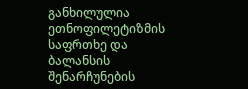განხილულია ეთნოფილეტიზმის საფრთხე და ბალანსის შენარჩუნების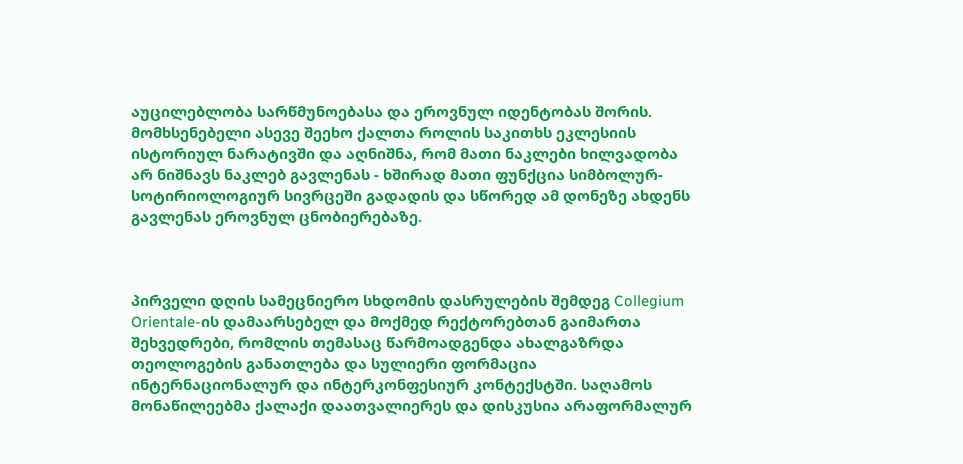აუცილებლობა სარწმუნოებასა და ეროვნულ იდენტობას შორის. მომხსენებელი ასევე შეეხო ქალთა როლის საკითხს ეკლესიის ისტორიულ ნარატივში და აღნიშნა, რომ მათი ნაკლები ხილვადობა არ ნიშნავს ნაკლებ გავლენას - ხშირად მათი ფუნქცია სიმბოლურ-სოტირიოლოგიურ სივრცეში გადადის და სწორედ ამ დონეზე ახდენს გავლენას ეროვნულ ცნობიერებაზე.



პირველი დღის სამეცნიერო სხდომის დასრულების შემდეგ Collegium Orientale-ის დამაარსებელ და მოქმედ რექტორებთან გაიმართა შეხვედრები, რომლის თემასაც წარმოადგენდა ახალგაზრდა თეოლოგების განათლება და სულიერი ფორმაცია ინტერნაციონალურ და ინტერკონფესიურ კონტექსტში. საღამოს მონაწილეებმა ქალაქი დაათვალიერეს და დისკუსია არაფორმალურ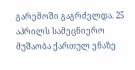გარემოში გაგრძელდა. 25 აპრილს სამეცნიერო მუშაობა ქართულ ენაზე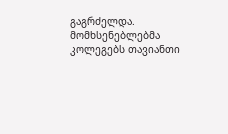გაგრძელდა. მომხსენებლებმა კოლეგებს თავიანთი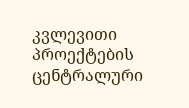კვლევითი პროექტების ცენტრალური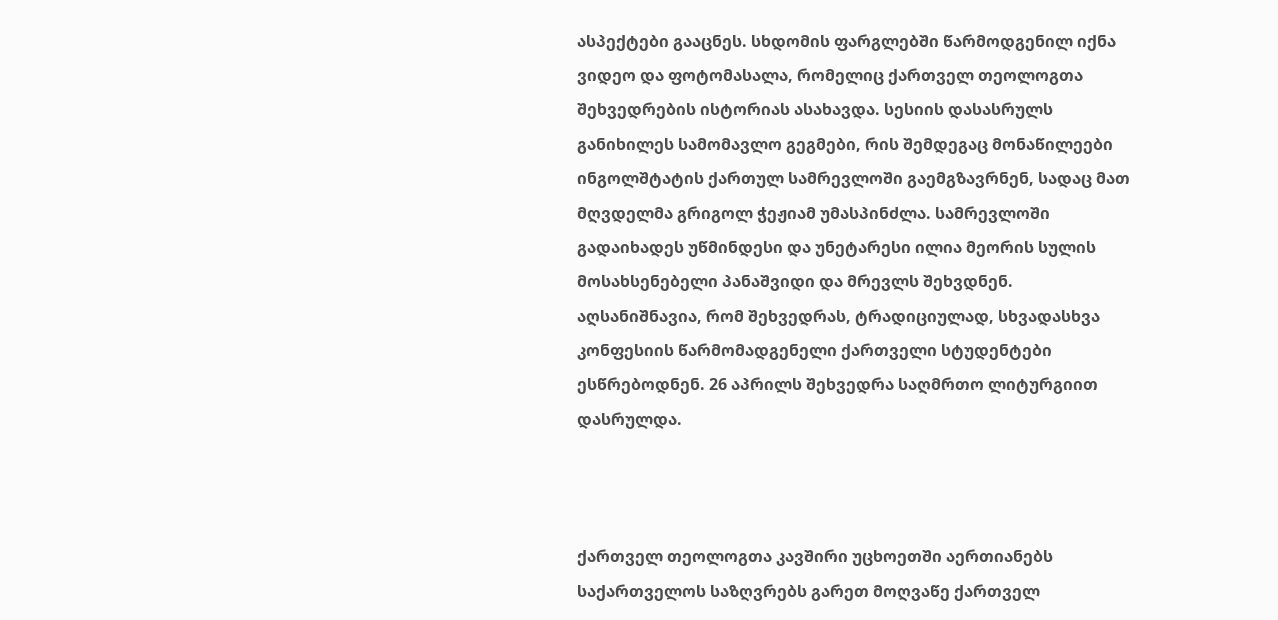ასპექტები გააცნეს. სხდომის ფარგლებში წარმოდგენილ იქნა ვიდეო და ფოტომასალა, რომელიც ქართველ თეოლოგთა შეხვედრების ისტორიას ასახავდა. სესიის დასასრულს განიხილეს სამომავლო გეგმები, რის შემდეგაც მონაწილეები ინგოლშტატის ქართულ სამრევლოში გაემგზავრნენ, სადაც მათ მღვდელმა გრიგოლ ჭეჟიამ უმასპინძლა. სამრევლოში გადაიხადეს უწმინდესი და უნეტარესი ილია მეორის სულის მოსახსენებელი პანაშვიდი და მრევლს შეხვდნენ. აღსანიშნავია, რომ შეხვედრას, ტრადიციულად, სხვადასხვა კონფესიის წარმომადგენელი ქართველი სტუდენტები ესწრებოდნენ. 26 აპრილს შეხვედრა საღმრთო ლიტურგიით დასრულდა.



ქართველ თეოლოგთა კავშირი უცხოეთში აერთიანებს საქართველოს საზღვრებს გარეთ მოღვაწე ქართველ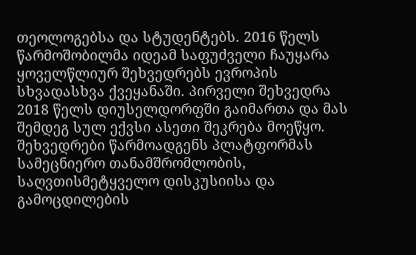თეოლოგებსა და სტუდენტებს. 2016 წელს წარმოშობილმა იდეამ საფუძველი ჩაუყარა ყოველწლიურ შეხვედრებს ევროპის სხვადასხვა ქვეყანაში. პირველი შეხვედრა 2018 წელს დიუსელდორფში გაიმართა და მას შემდეგ სულ ექვსი ასეთი შეკრება მოეწყო. შეხვედრები წარმოადგენს პლატფორმას სამეცნიერო თანამშრომლობის, საღვთისმეტყველო დისკუსიისა და გამოცდილების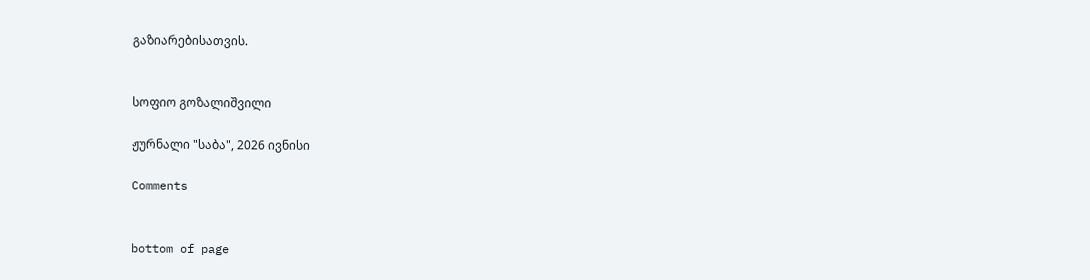გაზიარებისათვის.


სოფიო გოზალიშვილი

ჟურნალი "საბა", 2026 ივნისი

Comments


bottom of page